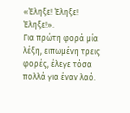«Έληξε! Έληξε! Έληξε!».
Για πρώτη φορά μία λέξη, ειπωμένη τρεις φορές, έλεγε τόσα πολλά για έναν λαό.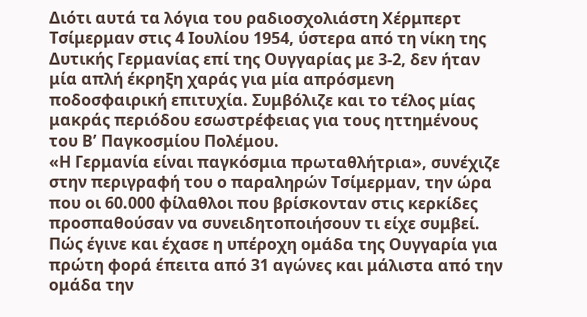Διότι αυτά τα λόγια του ραδιοσχολιάστη Χέρμπερτ Τσίμερμαν στις 4 Ιουλίου 1954, ύστερα από τη νίκη της Δυτικής Γερμανίας επί της Ουγγαρίας με 3-2, δεν ήταν μία απλή έκρηξη χαράς για μία απρόσμενη ποδοσφαιρική επιτυχία. Συμβόλιζε και το τέλος μίας μακράς περιόδου εσωστρέφειας για τους ηττημένους του Βʼ Παγκοσμίου Πολέμου.
«Η Γερμανία είναι παγκόσμια πρωταθλήτρια», συνέχιζε στην περιγραφή του ο παραληρών Τσίμερμαν, την ώρα που οι 60.000 φίλαθλοι που βρίσκονταν στις κερκίδες προσπαθούσαν να συνειδητοποιήσουν τι είχε συμβεί. Πώς έγινε και έχασε η υπέροχη ομάδα της Ουγγαρία για πρώτη φορά έπειτα από 31 αγώνες και μάλιστα από την ομάδα την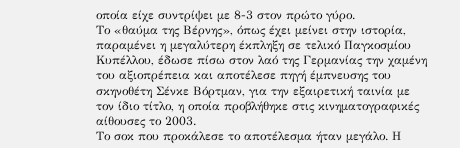οποία είχε συντρίψει με 8-3 στον πρώτο γύρο.
Το «θαύμα της Βέρνης», όπως έχει μείνει στην ιστορία, παραμένει η μεγαλύτερη έκπληξη σε τελικό Παγκοσμίου Κυπέλλου, έδωσε πίσω στον λαό της Γερμανίας την χαμένη του αξιοπρέπεια και αποτέλεσε πηγή έμπνευσης του σκηνοθέτη Σένκε Βόρτμαν, για την εξαιρετική ταινία με τον ίδιο τίτλο, η οποία προβλήθηκε στις κινηματογραφικές αίθουσες το 2003.
Το σοκ που προκάλεσε το αποτέλεσμα ήταν μεγάλο. Η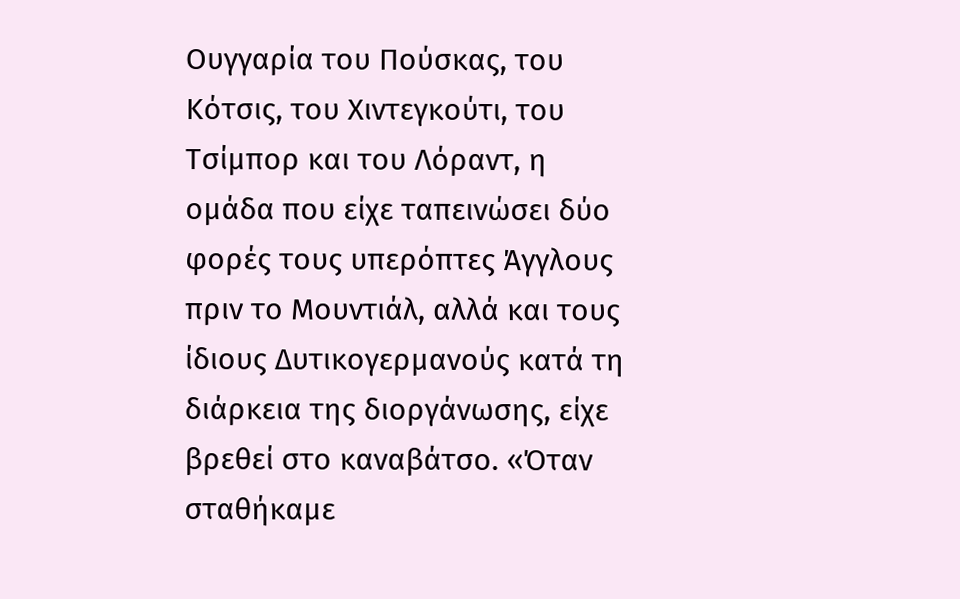Ουγγαρία του Πούσκας, του Κότσις, του Χιντεγκούτι, του Τσίμπορ και του Λόραντ, η ομάδα που είχε ταπεινώσει δύο φορές τους υπερόπτες Άγγλους πριν το Μουντιάλ, αλλά και τους ίδιους Δυτικογερμανούς κατά τη διάρκεια της διοργάνωσης, είχε βρεθεί στο καναβάτσο. «Όταν σταθήκαμε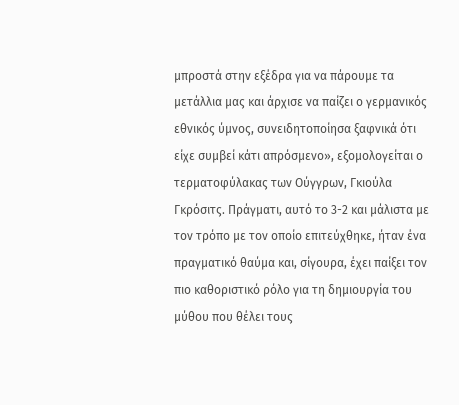μπροστά στην εξέδρα για να πάρουμε τα μετάλλια μας και άρχισε να παίζει ο γερμανικός εθνικός ύμνος, συνειδητοποίησα ξαφνικά ότι είχε συμβεί κάτι απρόσμενο», εξομολογείται ο τερματοφύλακας των Ούγγρων, Γκιούλα Γκρόσιτς. Πράγματι, αυτό το 3-2 και μάλιστα με τον τρόπο με τον οποίο επιτεύχθηκε, ήταν ένα πραγματικό θαύμα και, σίγουρα, έχει παίξει τον πιο καθοριστικό ρόλο για τη δημιουργία του μύθου που θέλει τους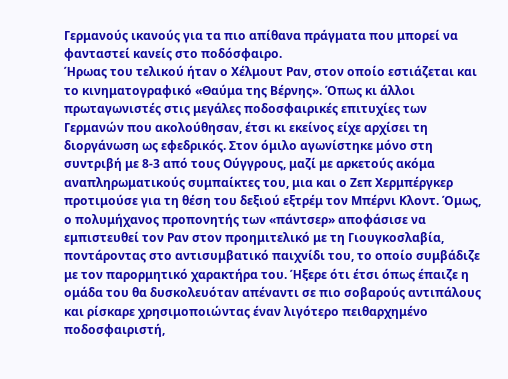Γερμανούς ικανούς για τα πιο απίθανα πράγματα που μπορεί να φανταστεί κανείς στο ποδόσφαιρο.
Ήρωας του τελικού ήταν ο Χέλμουτ Ραν, στον οποίο εστιάζεται και το κινηματογραφικό «Θαύμα της Βέρνης». Όπως κι άλλοι πρωταγωνιστές στις μεγάλες ποδοσφαιρικές επιτυχίες των Γερμανών που ακολούθησαν, έτσι κι εκείνος είχε αρχίσει τη διοργάνωση ως εφεδρικός. Στον όμιλο αγωνίστηκε μόνο στη συντριβή με 8-3 από τους Ούγγρους, μαζί με αρκετούς ακόμα αναπληρωματικούς συμπαίκτες του, μια και ο Ζεπ Χερμπέργκερ προτιμούσε για τη θέση του δεξιού εξτρέμ τον Μπέρνι Κλοντ. Όμως, ο πολυμήχανος προπονητής των «πάντσερ» αποφάσισε να εμπιστευθεί τον Ραν στον προημιτελικό με τη Γιουγκοσλαβία, ποντάροντας στο αντισυμβατικό παιχνίδι του, το οποίο συμβάδιζε με τον παρορμητικό χαρακτήρα του. Ήξερε ότι έτσι όπως έπαιζε η ομάδα του θα δυσκολευόταν απέναντι σε πιο σοβαρούς αντιπάλους και ρίσκαρε χρησιμοποιώντας έναν λιγότερο πειθαρχημένο ποδοσφαιριστή,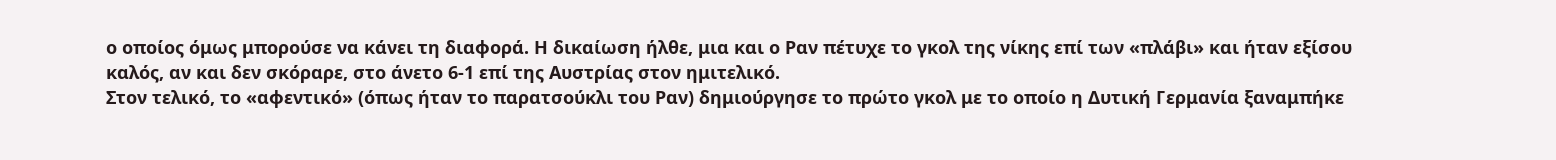ο οποίος όμως μπορούσε να κάνει τη διαφορά. Η δικαίωση ήλθε, μια και ο Ραν πέτυχε το γκολ της νίκης επί των «πλάβι» και ήταν εξίσου καλός, αν και δεν σκόραρε, στο άνετο 6-1 επί της Αυστρίας στον ημιτελικό.
Στον τελικό, το «αφεντικό» (όπως ήταν το παρατσούκλι του Ραν) δημιούργησε το πρώτο γκολ με το οποίο η Δυτική Γερμανία ξαναμπήκε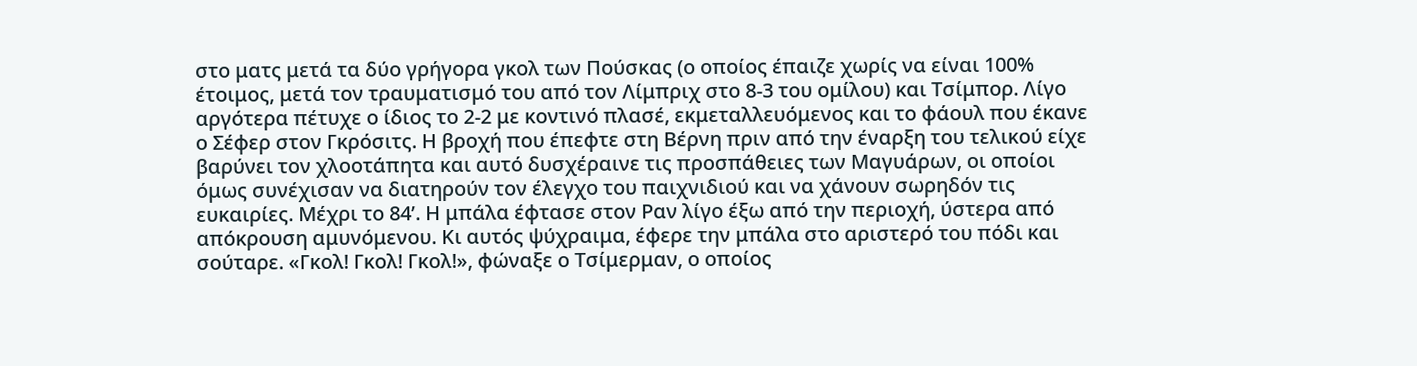στο ματς μετά τα δύο γρήγορα γκολ των Πούσκας (ο οποίος έπαιζε χωρίς να είναι 100% έτοιμος, μετά τον τραυματισμό του από τον Λίμπριχ στο 8-3 του ομίλου) και Τσίμπορ. Λίγο αργότερα πέτυχε ο ίδιος το 2-2 με κοντινό πλασέ, εκμεταλλευόμενος και το φάουλ που έκανε ο Σέφερ στον Γκρόσιτς. Η βροχή που έπεφτε στη Βέρνη πριν από την έναρξη του τελικού είχε βαρύνει τον χλοοτάπητα και αυτό δυσχέραινε τις προσπάθειες των Μαγυάρων, οι οποίοι όμως συνέχισαν να διατηρούν τον έλεγχο του παιχνιδιού και να χάνουν σωρηδόν τις ευκαιρίες. Μέχρι το 84ʼ. Η μπάλα έφτασε στον Ραν λίγο έξω από την περιοχή, ύστερα από απόκρουση αμυνόμενου. Κι αυτός ψύχραιμα, έφερε την μπάλα στο αριστερό του πόδι και σούταρε. «Γκολ! Γκολ! Γκολ!», φώναξε ο Τσίμερμαν, ο οποίος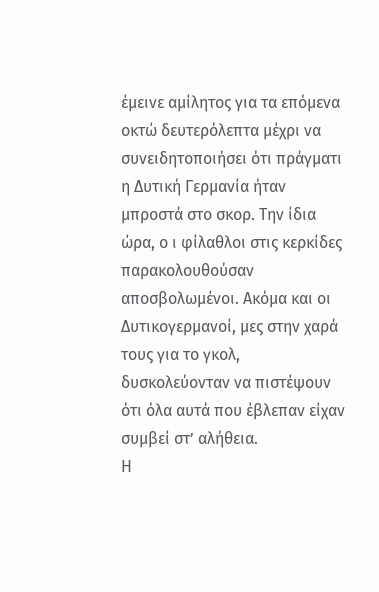έμεινε αμίλητος για τα επόμενα οκτώ δευτερόλεπτα μέχρι να συνειδητοποιήσει ότι πράγματι η Δυτική Γερμανία ήταν μπροστά στο σκορ. Την ίδια ώρα, ο ι φίλαθλοι στις κερκίδες παρακολουθούσαν αποσβολωμένοι. Ακόμα και οι Δυτικογερμανοί, μες στην χαρά τους για το γκολ, δυσκολεύονταν να πιστέψουν ότι όλα αυτά που έβλεπαν είχαν συμβεί στʼ αλήθεια.
Η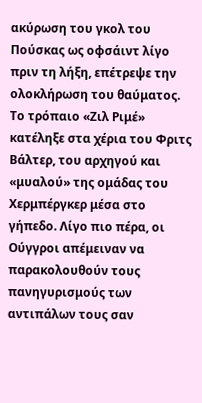ακύρωση του γκολ του Πούσκας ως οφσάιντ λίγο πριν τη λήξη, επέτρεψε την ολοκλήρωση του θαύματος. Το τρόπαιο «Ζιλ Ριμέ» κατέληξε στα χέρια του Φριτς Βάλτερ, του αρχηγού και «μυαλού» της ομάδας του Χερμπέργκερ μέσα στο γήπεδο. Λίγο πιο πέρα, οι Ούγγροι απέμειναν να παρακολουθούν τους πανηγυρισμούς των αντιπάλων τους σαν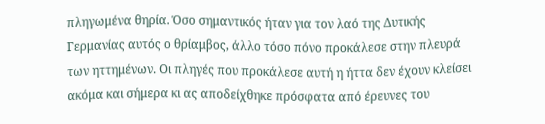πληγωμένα θηρία. Όσο σημαντικός ήταν για τον λαό της Δυτικής Γερμανίας αυτός ο θρίαμβος, άλλο τόσο πόνο προκάλεσε στην πλευρά των ηττημένων. Οι πληγές που προκάλεσε αυτή η ήττα δεν έχουν κλείσει ακόμα και σήμερα κι ας αποδείχθηκε πρόσφατα από έρευνες του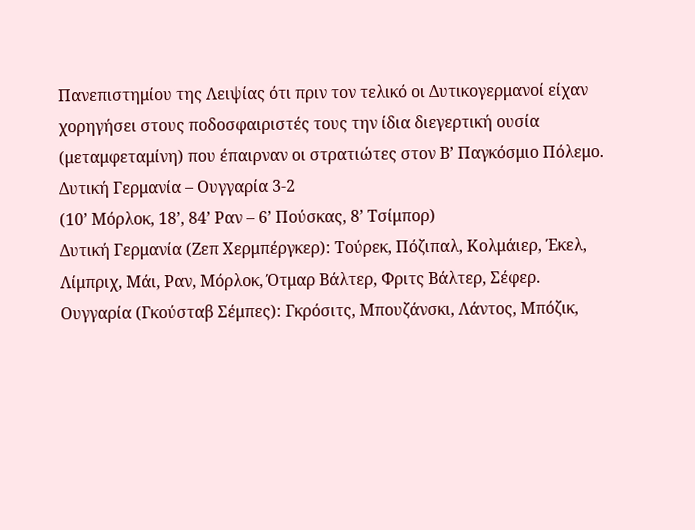Πανεπιστημίου της Λειψίας ότι πριν τον τελικό οι Δυτικογερμανοί είχαν χορηγήσει στους ποδοσφαιριστές τους την ίδια διεγερτική ουσία (μεταμφεταμίνη) που έπαιρναν οι στρατιώτες στον Βʼ Παγκόσμιο Πόλεμο.
Δυτική Γερμανία – Ουγγαρία 3-2
(10ʼ Μόρλοκ, 18ʼ, 84ʼ Ραν – 6ʼ Πούσκας, 8ʼ Τσίμπορ)
Δυτική Γερμανία (Ζεπ Χερμπέργκερ): Τούρεκ, Πόζιπαλ, Κολμάιερ, Έκελ, Λίμπριχ, Μάι, Ραν, Μόρλοκ, Ότμαρ Βάλτερ, Φριτς Βάλτερ, Σέφερ.
Ουγγαρία (Γκούσταβ Σέμπες): Γκρόσιτς, Μπουζάνσκι, Λάντος, Μπόζικ,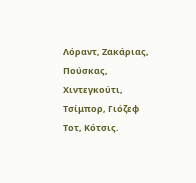Λόραντ, Ζακάριας, Πούσκας, Χιντεγκούτι, Τσίμπορ, Γιόζεφ Τοτ, Κότσις.